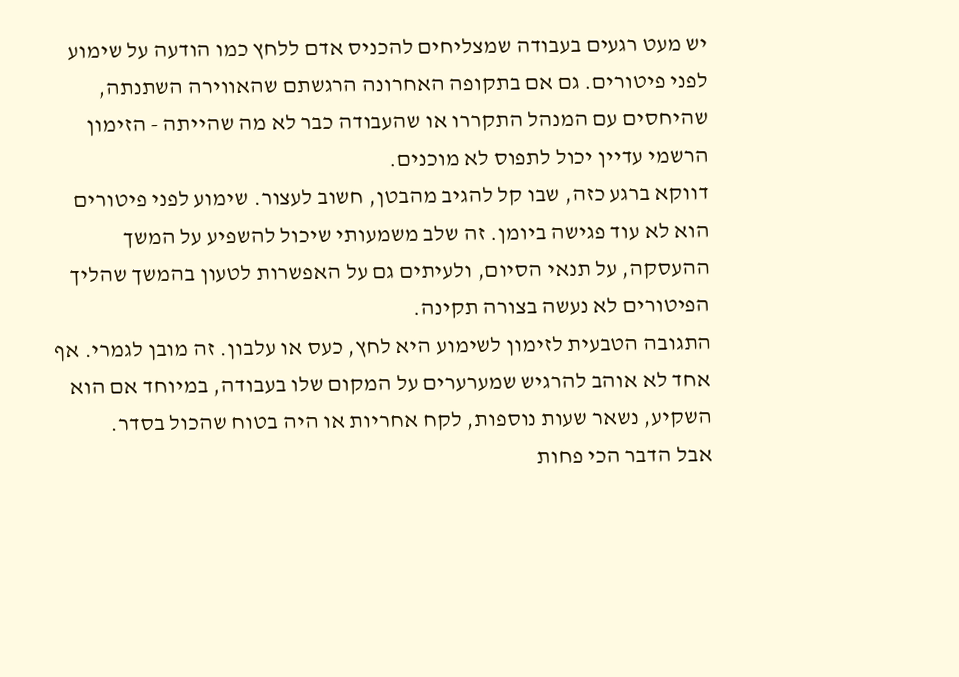יש מעט רגעים בעבודה שמצליחים להכניס אדם ללחץ כמו הודעה על שימוע לפני פיטורים. גם אם בתקופה האחרונה הרגשתם שהאווירה השתנתה, שהיחסים עם המנהל התקררו או שהעבודה כבר לא מה שהייתה - הזימון הרשמי עדיין יכול לתפוס לא מוכנים.
דווקא ברגע כזה, שבו קל להגיב מהבטן, חשוב לעצור. שימוע לפני פיטורים הוא לא עוד פגישה ביומן. זה שלב משמעותי שיכול להשפיע על המשך ההעסקה, על תנאי הסיום, ולעיתים גם על האפשרות לטעון בהמשך שהליך הפיטורים לא נעשה בצורה תקינה.
התגובה הטבעית לזימון לשימוע היא לחץ, כעס או עלבון. זה מובן לגמרי. אף אחד לא אוהב להרגיש שמערערים על המקום שלו בעבודה, במיוחד אם הוא השקיע, נשאר שעות נוספות, לקח אחריות או היה בטוח שהכול בסדר.
אבל הדבר הכי פחות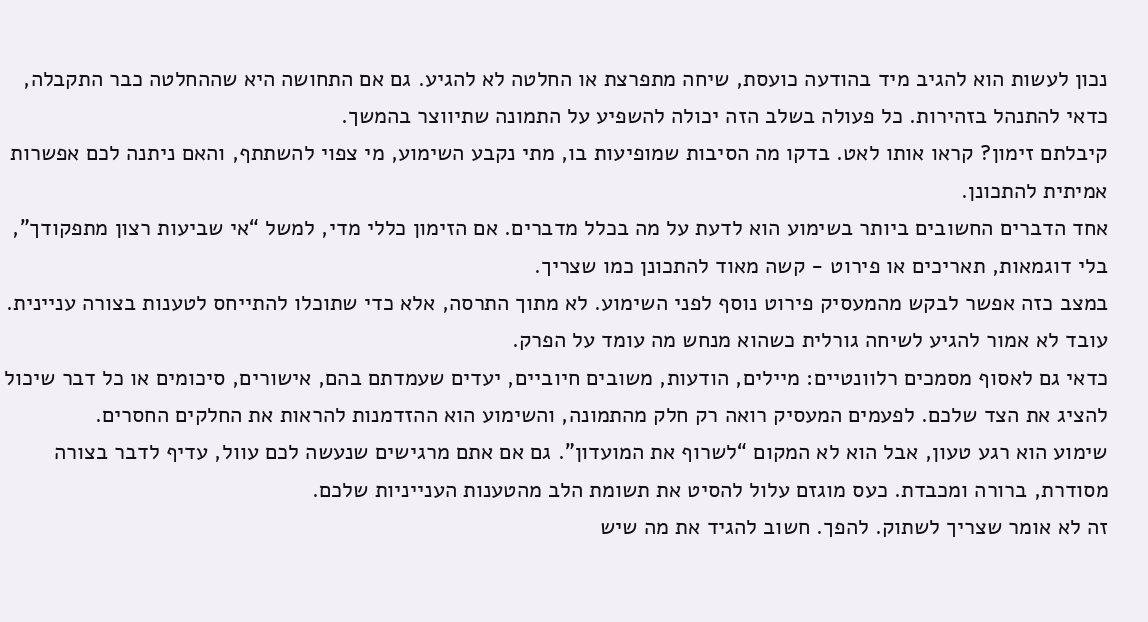נכון לעשות הוא להגיב מיד בהודעה כועסת, שיחה מתפרצת או החלטה לא להגיע. גם אם התחושה היא שההחלטה כבר התקבלה, כדאי להתנהל בזהירות. כל פעולה בשלב הזה יכולה להשפיע על התמונה שתיווצר בהמשך.
קיבלתם זימון? קראו אותו לאט. בדקו מה הסיבות שמופיעות בו, מתי נקבע השימוע, מי צפוי להשתתף, והאם ניתנה לכם אפשרות אמיתית להתכונן.
אחד הדברים החשובים ביותר בשימוע הוא לדעת על מה בכלל מדברים. אם הזימון כללי מדי, למשל “אי שביעות רצון מתפקודך”, בלי דוגמאות, תאריכים או פירוט - קשה מאוד להתכונן כמו שצריך.
במצב כזה אפשר לבקש מהמעסיק פירוט נוסף לפני השימוע. לא מתוך התרסה, אלא כדי שתוכלו להתייחס לטענות בצורה עניינית. עובד לא אמור להגיע לשיחה גורלית כשהוא מנחש מה עומד על הפרק.
כדאי גם לאסוף מסמכים רלוונטיים: מיילים, הודעות, משובים חיוביים, יעדים שעמדתם בהם, אישורים, סיכומים או כל דבר שיכול להציג את הצד שלכם. לפעמים המעסיק רואה רק חלק מהתמונה, והשימוע הוא ההזדמנות להראות את החלקים החסרים.
שימוע הוא רגע טעון, אבל הוא לא המקום “לשרוף את המועדון”. גם אם אתם מרגישים שנעשה לכם עוול, עדיף לדבר בצורה מסודרת, ברורה ומכבדת. כעס מוגזם עלול להסיט את תשומת הלב מהטענות הענייניות שלכם.
זה לא אומר שצריך לשתוק. להפך. חשוב להגיד את מה שיש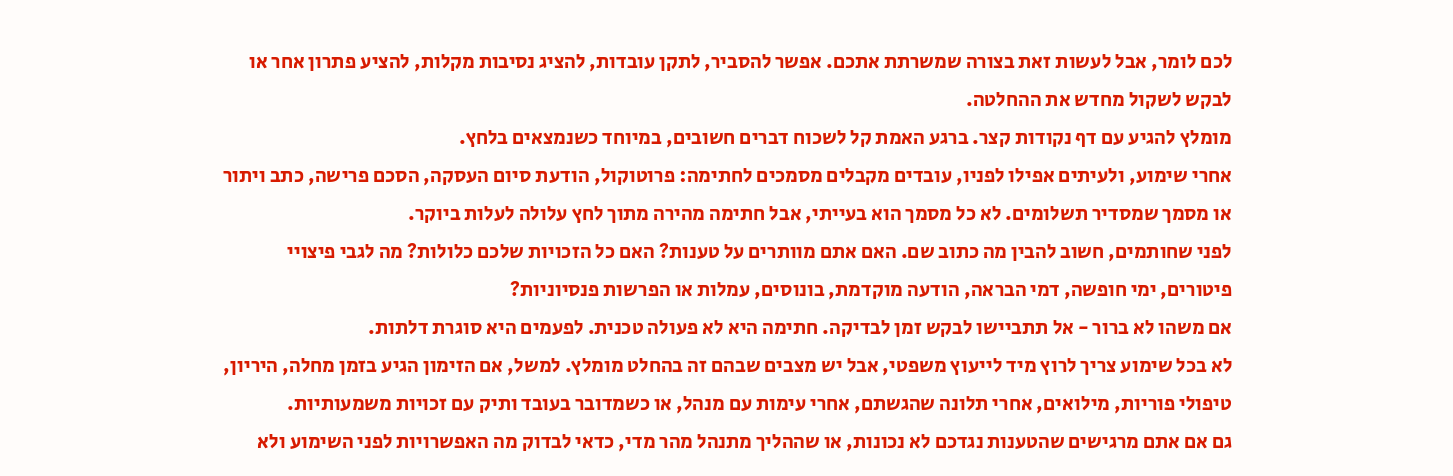לכם לומר, אבל לעשות זאת בצורה שמשרתת אתכם. אפשר להסביר, לתקן עובדות, להציג נסיבות מקלות, להציע פתרון אחר או לבקש לשקול מחדש את ההחלטה.
מומלץ להגיע עם דף נקודות קצר. ברגע האמת קל לשכוח דברים חשובים, במיוחד כשנמצאים בלחץ.
אחרי שימוע, ולעיתים אפילו לפניו, עובדים מקבלים מסמכים לחתימה: פרוטוקול, הודעת סיום העסקה, הסכם פרישה, כתב ויתור או מסמך שמסדיר תשלומים. לא כל מסמך הוא בעייתי, אבל חתימה מהירה מתוך לחץ עלולה לעלות ביוקר.
לפני שחותמים, חשוב להבין מה כתוב שם. האם אתם מוותרים על טענות? האם כל הזכויות שלכם כלולות? מה לגבי פיצויי פיטורים, ימי חופשה, דמי הבראה, הודעה מוקדמת, בונוסים, עמלות או הפרשות פנסיוניות?
אם משהו לא ברור - אל תתביישו לבקש זמן לבדיקה. חתימה היא לא פעולה טכנית. לפעמים היא סוגרת דלתות.
לא בכל שימוע צריך לרוץ מיד לייעוץ משפטי, אבל יש מצבים שבהם זה בהחלט מומלץ. למשל, אם הזימון הגיע בזמן מחלה, היריון, טיפולי פוריות, מילואים, אחרי תלונה שהגשתם, אחרי עימות עם מנהל, או כשמדובר בעובד ותיק עם זכויות משמעותיות.
גם אם אתם מרגישים שהטענות נגדכם לא נכונות, או שההליך מתנהל מהר מדי, כדאי לבדוק מה האפשרויות לפני השימוע ולא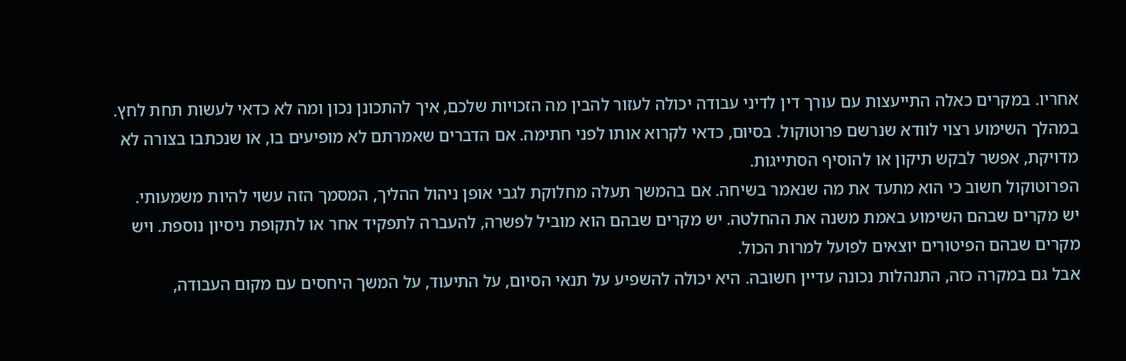אחריו. במקרים כאלה התייעצות עם עורך דין לדיני עבודה יכולה לעזור להבין מה הזכויות שלכם, איך להתכונן נכון ומה לא כדאי לעשות תחת לחץ.
במהלך השימוע רצוי לוודא שנרשם פרוטוקול. בסיום, כדאי לקרוא אותו לפני חתימה. אם הדברים שאמרתם לא מופיעים בו, או שנכתבו בצורה לא מדויקת, אפשר לבקש תיקון או להוסיף הסתייגות.
הפרוטוקול חשוב כי הוא מתעד את מה שנאמר בשיחה. אם בהמשך תעלה מחלוקת לגבי אופן ניהול ההליך, המסמך הזה עשוי להיות משמעותי.
יש מקרים שבהם השימוע באמת משנה את ההחלטה. יש מקרים שבהם הוא מוביל לפשרה, להעברה לתפקיד אחר או לתקופת ניסיון נוספת. ויש מקרים שבהם הפיטורים יוצאים לפועל למרות הכול.
אבל גם במקרה כזה, התנהלות נכונה עדיין חשובה. היא יכולה להשפיע על תנאי הסיום, על התיעוד, על המשך היחסים עם מקום העבודה,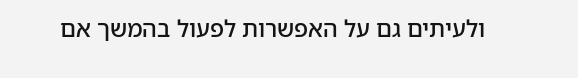ולעיתים גם על האפשרות לפעול בהמשך אם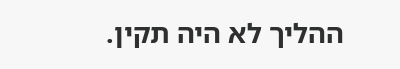ההליך לא היה תקין.